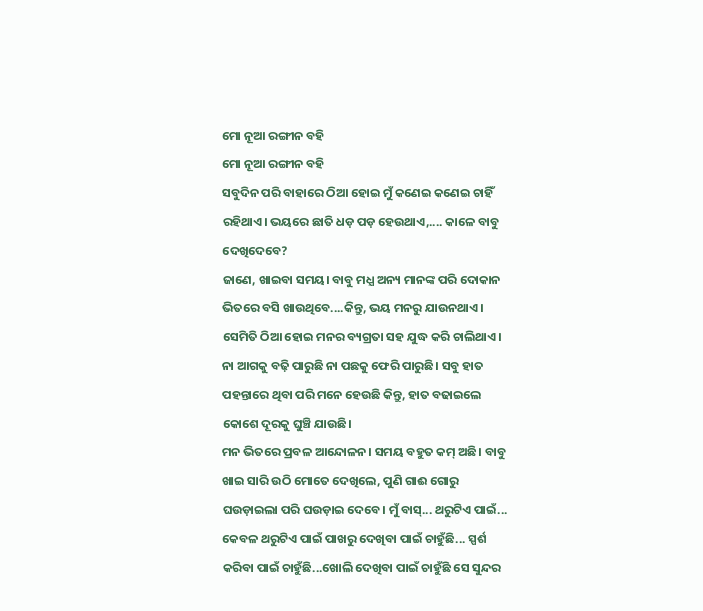ମୋ ନୂଆ ରଙ୍ଗୀନ ବହି
ମୋ ନୂଆ ରଙ୍ଗୀନ ବହି
ସବୁଦିନ ପରି ବାହାରେ ଠିଆ ହୋଇ ମୁଁ କଣେଇ କଣେଇ ଚାହିଁ ରହିଥାଏ। ଭୟରେ ଛାତି ଧଡ଼ ପଡ଼ ହେଉଥାଏ,.... କାଳେ ବାବୁ ଦେଖିଦେବେ?
ଜାଣେ, ଖାଇବା ସମୟ। ବାବୁ ମଧ୍ଯ ଅନ୍ୟ ମାନଙ୍କ ପରି ଦୋକାନ ଭିତରେ ବସି ଖାଉଥିବେ....କିନ୍ତୁ, ଭୟ ମନରୁ ଯାଉନଥାଏ। ସେମିତି ଠିଆ ହୋଇ ମନର ବ୍ୟଗ୍ରତା ସହ ଯୁଦ୍ଧ କରି ଚାଲିଥାଏ। ନା ଆଗକୁ ବଢ଼ି ପାରୁଛି ନା ପଛକୁ ଫେରି ପାରୁଛି। ସବୁ ହାତ ପହନ୍ତାରେ ଥିବା ପରି ମନେ ହେଉଛି କିନ୍ତୁ, ହାତ ବଢାଇଲେ କୋଶେ ଦୂରକୁ ଘୁଞ୍ଚି ଯାଉଛି।
ମନ ଭିତରେ ପ୍ରବଳ ଆନ୍ଦୋଳନ। ସମୟ ବହୁତ କମ୍ ଅଛି। ବାବୁ ଖାଇ ସାରି ଉଠି ମୋତେ ଦେଖିଲେ, ପୁଣି ଗାଈ ଗୋରୁ ଘଉଡ଼ାଇଲା ପରି ଘଉଡ଼ାଇ ଦେବେ। ମୁଁ ବାସ୍... ଥରୁଟିଏ ପାଇଁ... କେବଳ ଥରୁଟିଏ ପାଇଁ ପାଖରୁ ଦେଖିବା ପାଇଁ ଚାହୁଁଛି... ସ୍ପର୍ଶ କରିବା ପାଇଁ ଚାହୁଁଛି...ଖୋଲି ଦେଖିବା ପାଇଁ ଚାହୁଁଛି ସେ ସୁନ୍ଦର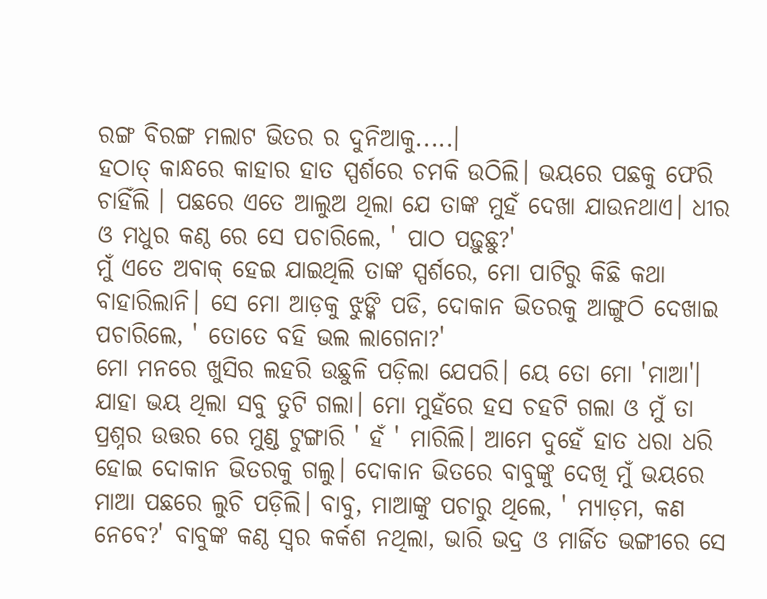ରଙ୍ଗ ବିରଙ୍ଗ ମଲାଟ ଭିତର ର ଦୁନିଆକୁ.....।
ହଠାତ୍ କାନ୍ଧରେ କାହାର ହାତ ସ୍ପର୍ଶରେ ଚମକି ଉଠିଲି। ଭୟରେ ପଛକୁ ଫେରି ଚାହିଁଲି । ପଛରେ ଏତେ ଆଲୁଅ ଥିଲା ଯେ ତାଙ୍କ ମୁହଁ ଦେଖା ଯାଉନଥାଏ। ଧୀର ଓ ମଧୁର କଣ୍ଠ ରେ ସେ ପଚାରିଲେ, ' ପାଠ ପଢ଼ୁଛୁ?'
ମୁଁ ଏତେ ଅବାକ୍ ହେଇ ଯାଇଥିଲି ତାଙ୍କ ସ୍ପର୍ଶରେ, ମୋ ପାଟିରୁ କିଛି କଥା ବାହାରିଲାନି। ସେ ମୋ ଆଡ଼କୁ ଝୁଙ୍କି ପଡି, ଦୋକାନ ଭିତରକୁ ଆଙ୍ଗୁଠି ଦେଖାଇ ପଚାରିଲେ, ' ତୋତେ ବହି ଭଲ ଲାଗେନା?'
ମୋ ମନରେ ଖୁସିର ଲହରି ଉଛୁଳି ପଡ଼ିଲା ଯେପରି। ୟେ ତୋ ମୋ 'ମାଆ'। ଯାହା ଭୟ ଥିଲା ସବୁ ତୁଟି ଗଲା। ମୋ ମୁହଁରେ ହସ ଚହଟି ଗଲା ଓ ମୁଁ ତା ପ୍ରଶ୍ନର ଉତ୍ତର ରେ ମୁଣ୍ଡ ଟୁଙ୍ଗାରି ' ହଁ ' ମାରିଲି। ଆମେ ଦୁହେଁ ହାତ ଧରା ଧରି ହୋଇ ଦୋକାନ ଭିତରକୁ ଗଲୁ। ଦୋକାନ ଭିତରେ ବାବୁଙ୍କୁ ଦେଖି ମୁଁ ଭୟରେ ମାଆ ପଛରେ ଲୁଚି ପଡ଼ିଲି। ବାବୁ, ମାଆଙ୍କୁ ପଚାରୁ ଥିଲେ, ' ମ୍ୟାଡ଼ମ, କଣ ନେବେ?' ବାବୁଙ୍କ କଣ୍ଠ ସ୍ବର କର୍କଶ ନଥିଲା, ଭାରି ଭଦ୍ର ଓ ମାର୍ଜିତ ଭଙ୍ଗୀରେ ସେ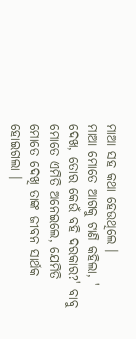ମାଆ ସହ କଥା ହେଉଥିଲେ ।
ମାଆ ମୋତେ ଆଗକୁ ଟାଣି କହିଲା, ' ଦେଖ, ତୋର କେଉଁ ବହି ଦରକାର?' ବାବୁ ମୋତେ ଏମିତି ଅନେଇଲେ, ଯେମିତି ମୋତେ ଦେଖି ତାଙ୍କ ଜୀବନ ସାର୍ଥକ ହୋଇଗଲା ।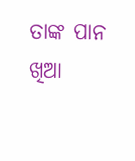ତାଙ୍କ ପାନ ଖିଆ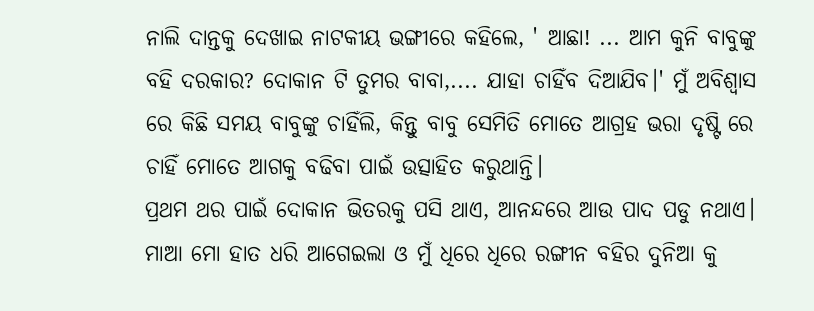ନାଲି ଦାନ୍ତକୁ ଦେଖାଇ ନାଟକୀୟ ଭଙ୍ଗୀରେ କହିଲେ, ' ଆଛା! ... ଆମ କୁନି ବାବୁଙ୍କୁ ବହି ଦରକାର? ଦୋକାନ ଟି ତୁମର ବାବା,.... ଯାହା ଚାହିଁବ ଦିଆଯିବ।' ମୁଁ ଅବିଶ୍ବାସ ରେ କିଛି ସମୟ ବାବୁଙ୍କୁ ଚାହିଁଲି, କିନ୍ତୁ ବାବୁ ସେମିତି ମୋତେ ଆଗ୍ରହ ଭରା ଦୃଷ୍ଟି ରେ ଚାହିଁ ମୋତେ ଆଗକୁ ବଢିବା ପାଇଁ ଉତ୍ସାହିତ କରୁଥାନ୍ତି।
ପ୍ରଥମ ଥର ପାଇଁ ଦୋକାନ ଭିତରକୁ ପସି ଥାଏ, ଆନନ୍ଦରେ ଆଉ ପାଦ ପଡୁ ନଥାଏ। ମାଆ ମୋ ହାତ ଧରି ଆଗେଇଲା ଓ ମୁଁ ଧିରେ ଧିରେ ରଙ୍ଗୀନ ବହିର ଦୁନିଆ କୁ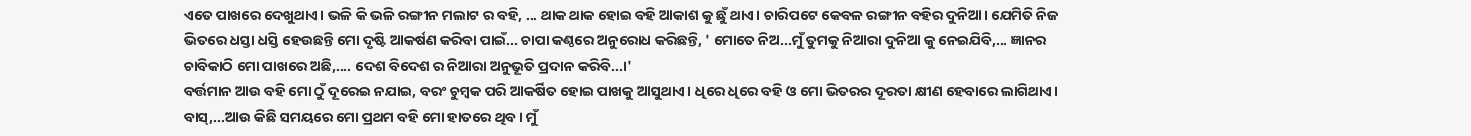ଏତେ ପାଖରେ ଦେଖୁଥାଏ। ଭଳି କି ଭଳି ରଙ୍ଗୀନ ମଲାଟ ର ବହି, ... ଥାକ ଥାକ ହୋଇ ବହି ଆକାଶ କୁ ଛୁଁ ଥାଏ। ଚାରିପଟେ କେବଳ ରଙ୍ଗୀନ ବହିର ଦୁନିଆ। ଯେମିତି ନିଜ ଭିତରେ ଧସ୍ତା ଧସ୍ତି ହେଉଛନ୍ତି ମୋ ଦୃଷ୍ଟି ଆକର୍ଷଣ କରିବା ପାଇଁ... ଚାପା କଣ୍ଠରେ ଅନୁରୋଧ କରିଛନ୍ତି, ' ମୋତେ ନିଅ...ମୁଁ ତୁମକୁ ନିଆରା ଦୁନିଆ କୁ ନେଇଯିବି,... ଜ୍ଞାନର ଚାବିକାଠି ମୋ ପାଖରେ ଅଛି,.... ଦେଶ ବିଦେଶ ର ନିଆରା ଅନୁଭୂତି ପ୍ରଦାନ କରିବି...।'
ବର୍ତ୍ତମାନ ଆଉ ବହି ମୋ ଠୁଁ ଦୂରେଇ ନଯାଇ, ବରଂ ଚୁମ୍ବକ ପରି ଆକର୍ଷିତ ହୋଇ ପାଖକୁ ଆସୁଥାଏ। ଧିରେ ଧିରେ ବହି ଓ ମୋ ଭିତରର ଦୂରତା କ୍ଷୀଣ ହେବାରେ ଲାଗିଥାଏ। ବାସ୍,...ଆଉ କିଛି ସମୟରେ ମୋ ପ୍ରଥମ ବହି ମୋ ହାତରେ ଥିବ। ମୁଁ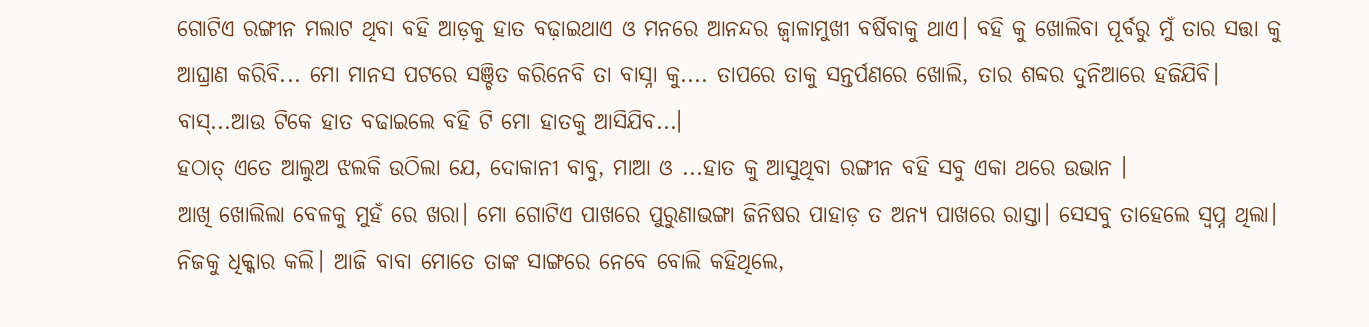ଗୋଟିଏ ରଙ୍ଗୀନ ମଲାଟ ଥିବା ବହି ଆଡ଼କୁ ହାତ ବଢ଼ାଇଥାଏ ଓ ମନରେ ଆନନ୍ଦର ଜ୍ୱାଳାମୁଖୀ ବର୍ଷିବାକୁ ଥାଏ। ବହି କୁ ଖୋଲିବା ପୂର୍ବରୁ ମୁଁ ତାର ସତ୍ତା କୁ ଆଘ୍ରାଣ କରିବି... ମୋ ମାନସ ପଟରେ ସଞ୍ଚିତ କରିନେବି ତା ବାସ୍ନା କୁ.... ତାପରେ ତାକୁ ସନ୍ତର୍ପଣରେ ଖୋଲି, ତାର ଶବ୍ଦର ଦୁନିଆରେ ହଜିଯିବି। ବାସ୍...ଆଉ ଟିକେ ହାତ ବଢାଇଲେ ବହି ଟି ମୋ ହାତକୁ ଆସିଯିବ...।
ହଠାତ୍ ଏତେ ଆଲୁଅ ଝଲକି ଉଠିଲା ଯେ, ଦୋକାନୀ ବାବୁ, ମାଆ ଓ ...ହାତ କୁ ଆସୁଥିବା ରଙ୍ଗୀନ ବହି ସବୁ ଏକା ଥରେ ଉଭାନ ।
ଆଖି ଖୋଲିଲା ବେଳକୁ ମୁହଁ ରେ ଖରା। ମୋ ଗୋଟିଏ ପାଖରେ ପୁରୁଣାଭଙ୍ଗା ଜିନିଷର ପାହାଡ଼ ତ ଅନ୍ୟ ପାଖରେ ରାସ୍ତା। ସେସବୁ ତାହେଲେ ସ୍ଵପ୍ନ ଥିଲା। ନିଜକୁ ଧିକ୍କାର କଲି। ଆଜି ବାବା ମୋତେ ତାଙ୍କ ସାଙ୍ଗରେ ନେବେ ବୋଲି କହିଥିଲେ,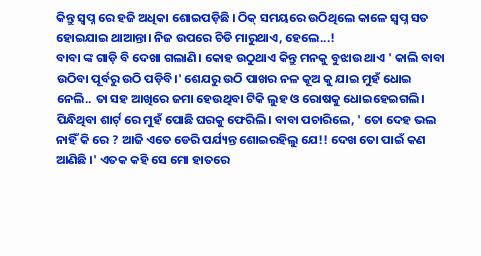କିନ୍ତୁ ସ୍ଵପ୍ନ ରେ ହଜି ଅଧିକା ଶୋଇପଡ଼ିଛି । ଠିକ୍ ସମୟରେ ଉଠିଥିଲେ କାଳେ ସ୍ଵପ୍ନ ସତ ହୋଇଯାଇ ଥାଆନ୍ତା। ନିଜ ଉପରେ ଚିଡି ମାରୁଥାଏ, ହେଲେ...!
ବାବା ଙ୍କ ଗାଡ଼ି ବି ଦେଖା ଗଲାଣି। କୋହ ଉଠୁଥାଏ କିନ୍ତୁ ମନକୁ ବୁଝାଉ ଥାଏ ' କାଲି ବାବା ଉଠିବା ପୂର୍ବରୁ ଉଠି ପଡ଼ିବି।' ଶେଯରୁ ଉଠି ପାଖର ନଳ କୂଅ କୁ ଯାଇ ମୁହଁ ଧୋଇ ନେଲି.. ତା ସହ ଆଖିରେ ଜମା ହେଉଥିବା ଟିକି ଲୁହ ଓ ରୋଷକୁ ଧୋଇହେଇଗଲି। ପିନ୍ଧିଥିବା ଶାର୍ଟ୍ ରେ ମୁହଁ ପୋଛି ଘରକୁ ଫେରିଲି। ବାବା ପଚାରିଲେ, ' ତୋ ଦେହ ଭଲ ନାହିଁ କି ରେ ? ଆଜି ଏତେ ଡେରି ପର୍ଯ୍ୟନ୍ତ ଶୋଇରହିଲୁ ଯେ!! ଦେଖ ତୋ ପାଇଁ କଣ ଆଣିଛି ।' ଏତକ କହି ସେ ମୋ ହାତରେ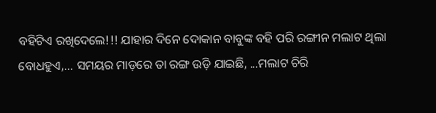ବହିଟିଏ ରଖିଦେଲେ!!! ଯାହାର ଦିନେ ଦୋକାନ ବାବୁଙ୍କ ବହି ପରି ରଙ୍ଗୀନ ମଲାଟ ଥିଲା ବୋଧହୁଏ,... ସମୟର ମାଡ଼ରେ ତା ରଙ୍ଗ ଉଡ଼ି ଯାଇଛି, ...ମଲାଟ ଚିରି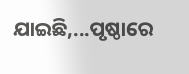ଯାଇଛି,...ପୃଷ୍ଠାରେ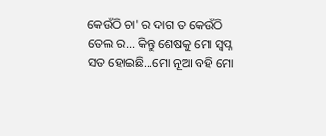କେଉଁଠି ଚା' ର ଦାଗ ତ କେଉଁଠି ତେଲ ର... କିନ୍ତୁ ଶେଷକୁ ମୋ ସ୍ଵପ୍ନ ସତ ହୋଇଛି...ମୋ ନୂଆ ବହି ମୋ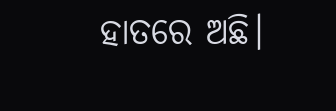ହାତରେ ଅଛି।